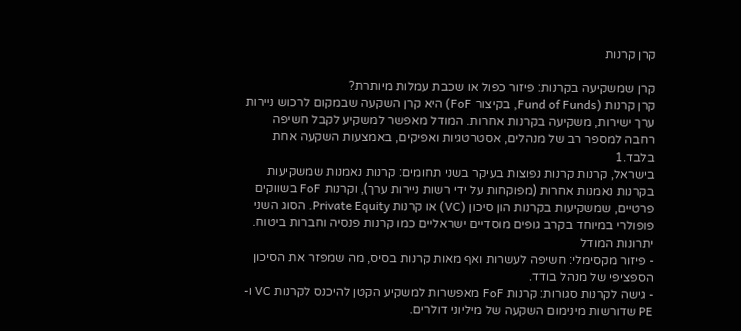קרן קרנות

קרן שמשקיעה בקרנות: פיזור כפול או שכבת עמלות מיותרת?
קרן קרנות (Fund of Funds, בקיצור FoF) היא קרן השקעה שבמקום לרכוש ניירות ערך ישירות, משקיעה בקרנות אחרות. המודל מאפשר למשקיע לקבל חשיפה רחבה למספר רב של מנהלים, אסטרטגיות ואפיקים, באמצעות השקעה אחת בלבד.1
בישראל, קרנות קרנות נפוצות בעיקר בשני תחומים: קרנות נאמנות שמשקיעות בקרנות נאמנות אחרות (מפוקחות על ידי רשות ניירות ערך), וקרנות FoF בשווקים פרטיים, שמשקיעות בקרנות הון סיכון (VC) או קרנות Private Equity. הסוג השני פופולרי במיוחד בקרב גופים מוסדיים ישראליים כמו קרנות פנסיה וחברות ביטוח.
יתרונות המודל
- פיזור מקסימלי: חשיפה לעשרות ואף מאות קרנות בסיס, מה שמפזר את הסיכון הספציפי של מנהל בודד.
- גישה לקרנות סגורות: קרנות FoF מאפשרות למשקיע הקטן להיכנס לקרנות VC ו-PE שדורשות מינימום השקעה של מיליוני דולרים.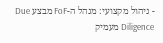- ניהול מקצועי: מנהל ה-FoF מבצע Due Diligence מעמיק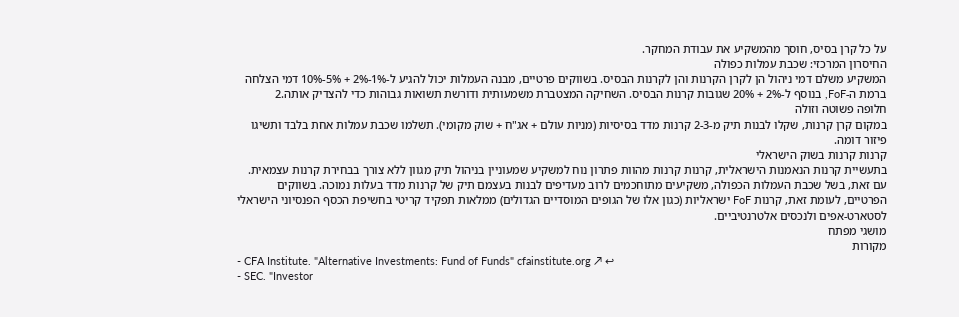על כל קרן בסיס, חוסך מהמשקיע את עבודת המחקר.
החיסרון המרכזי: שכבת עמלות כפולה
המשקיע משלם דמי ניהול הן לקרן הקרנות והן לקרנות הבסיס. בשווקים פרטיים, מבנה העמלות יכול להגיע ל-1%-2% + 5%-10% דמי הצלחה ברמת ה-FoF, בנוסף ל-2% + 20% שגובות קרנות הבסיס. השחיקה המצטברת משמעותית ודורשת תשואות גבוהות כדי להצדיק אותה.2
חלופה פשוטה וזולה
במקום קרן קרנות, שקלו לבנות תיק מ-2-3 קרנות מדד בסיסיות (מניות עולם + אג"ח + שוק מקומי). תשלמו שכבת עמלות אחת בלבד ותשיגו פיזור דומה.
קרנות קרנות בשוק הישראלי
בתעשיית קרנות הנאמנות הישראלית, קרנות קרנות מהוות פתרון נוח למשקיע שמעוניין בניהול תיק מגוון ללא צורך בבחירת קרנות עצמאית. עם זאת, בשל שכבת העמלות הכפולה, משקיעים מתוחכמים לרוב מעדיפים לבנות בעצמם תיק של קרנות מדד בעלות נמוכה. בשווקים הפרטיים, לעומת זאת, קרנות FoF ישראליות (כגון אלו של הגופים המוסדיים הגדולים) ממלאות תפקיד קריטי בחשיפת הכסף הפנסיוני הישראלי לסטארט-אפים ולנכסים אלטרנטיביים.
מושגי מפתח
מקורות
- CFA Institute. "Alternative Investments: Fund of Funds" cfainstitute.org ↗ ↩
- SEC. "Investor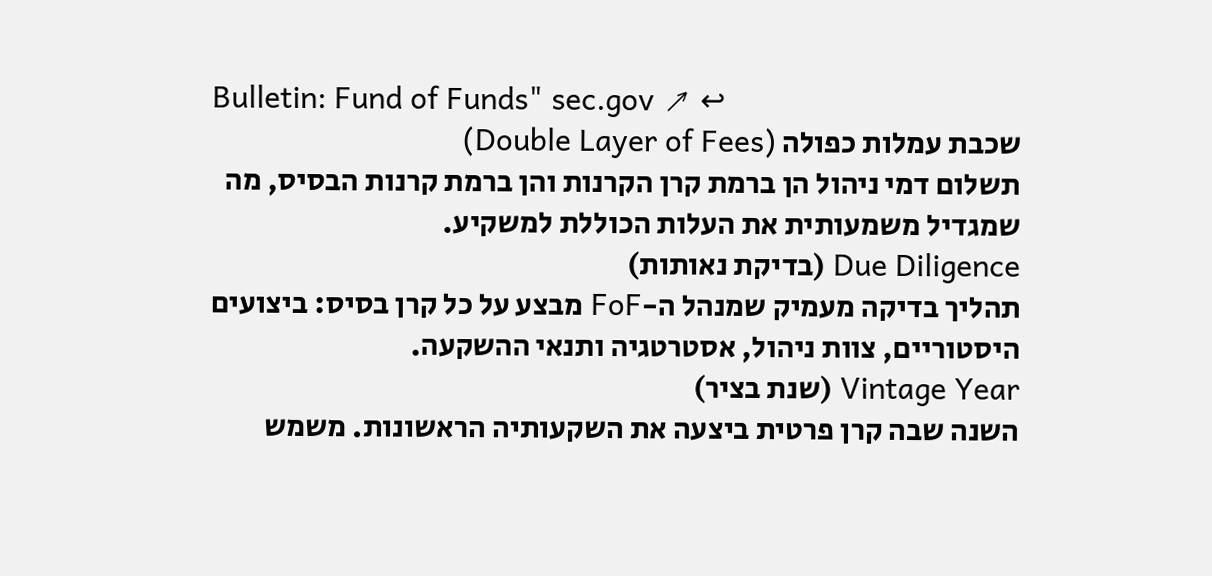Bulletin: Fund of Funds" sec.gov ↗ ↩
שכבת עמלות כפולה (Double Layer of Fees)
תשלום דמי ניהול הן ברמת קרן הקרנות והן ברמת קרנות הבסיס, מה שמגדיל משמעותית את העלות הכוללת למשקיע.
Due Diligence (בדיקת נאותות)
תהליך בדיקה מעמיק שמנהל ה-FoF מבצע על כל קרן בסיס: ביצועים היסטוריים, צוות ניהול, אסטרטגיה ותנאי ההשקעה.
Vintage Year (שנת בציר)
השנה שבה קרן פרטית ביצעה את השקעותיה הראשונות. משמש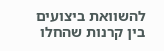להשוואת ביצועים בין קרנות שהחלו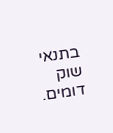בתנאי שוק דומים.